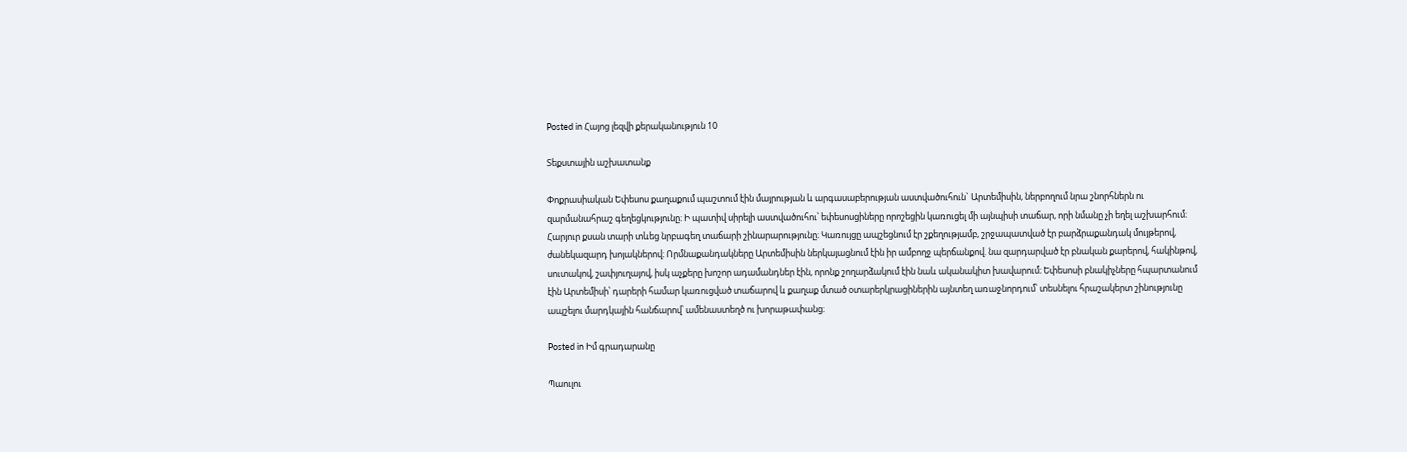Posted in Հայոց լեզվի քերականություն 10

Տեքստային աշխատանք

Փոքրասիական Եփեսոս քաղաքում պաշտում էին մայրության և արգասաբերության աստվածուհուն` Արտեմիսին, ներբողում նրա շնորհներն ու զարմանահրաշ գեղեցկությունը։ Ի պատիվ սիրելի աստվածուհու՝ եփեսոսցիները որոշեցին կառուցել մի այնպիսի տաճար, որի նմանը չի եղել աշխարհում։ Հարյուր քսան տարի տևեց նրբագեղ տաճարի շինարարությունը։ Կառույցը ապշեցնում էր շքեղությամբ, շրջապատված էր բարձրաքանդակ մույթերով, ժանեկազարդ խոյակներով։ Որմնաքանդակները Արտեմիսին ներկայացնում էին իր ամբողջ պերճանքով. նա զարդարված էր բնական քարերով, հակինթով, սուտակով, շափյուղայով, իսկ աչքերը խոշոր ադամանդներ էին, որոնք շողարձակում էին նաև ականակիտ խավարում։ Եփեսոսի բնակիչները հպարտանում էին Արտեմիսի՝ դարերի համար կառուցված տաճարով և քաղաք մտած օտարերկրացիներին այնտեղ առաջնորդում՝ տեսնելու հրաշակերտ շինությունը ապշելու մարդկային հանճարով՝ ամենաստեղծ ու խորաթափանց։

Posted in Իմ գրադարանը

Պաուլու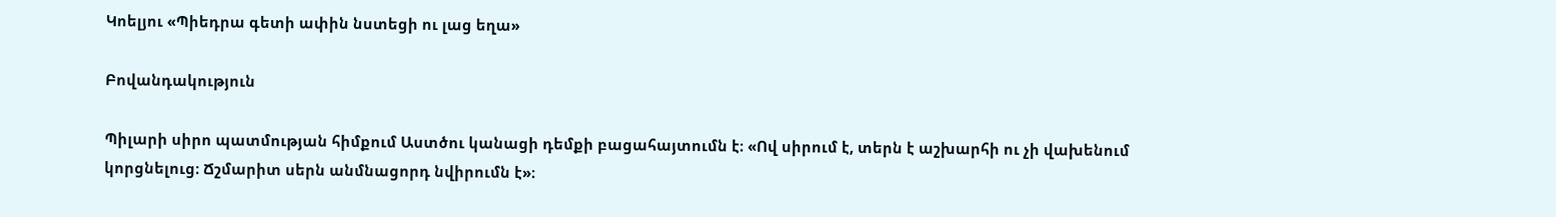Կոելյու «Պիեդրա գետի ափին նստեցի ու լաց եղա»

Բովանդակություն

Պիլարի սիրո պատմության հիմքում Աստծու կանացի դեմքի բացահայտումն է։ «Ով սիրում է, տերն է աշխարհի ու չի վախենում կորցնելուց։ Ճշմարիտ սերն անմնացորդ նվիրումն է»։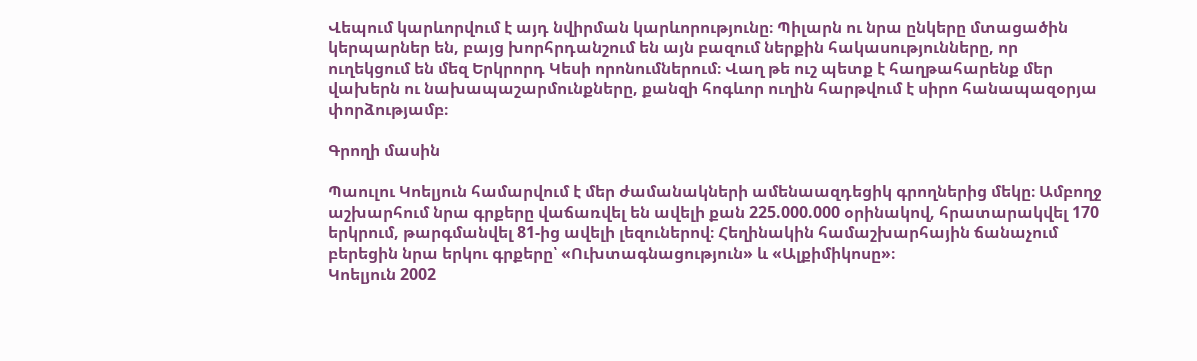Վեպում կարևորվում է այդ նվիրման կարևորությունը։ Պիլարն ու նրա ընկերը մտացածին կերպարներ են, բայց խորհրդանշում են այն բազում ներքին հակասությունները, որ ուղեկցում են մեզ Երկրորդ Կեսի որոնումներում։ Վաղ թե ուշ պետք է հաղթահարենք մեր վախերն ու նախապաշարմունքները, քանզի հոգևոր ուղին հարթվում է սիրո հանապազօրյա փորձությամբ։

Գրողի մասին

Պաուլու Կոելյուն համարվում է մեր ժամանակների ամենաազդեցիկ գրողներից մեկը։ Ամբողջ աշխարհում նրա գրքերը վաճառվել են ավելի քան 225.000.000 օրինակով, հրատարակվել 170 երկրում, թարգմանվել 81-ից ավելի լեզուներով։ Հեղինակին համաշխարհային ճանաչում բերեցին նրա երկու գրքերը՝ «Ուխտագնացություն» և «Ալքիմիկոսը»։
Կոելյուն 2002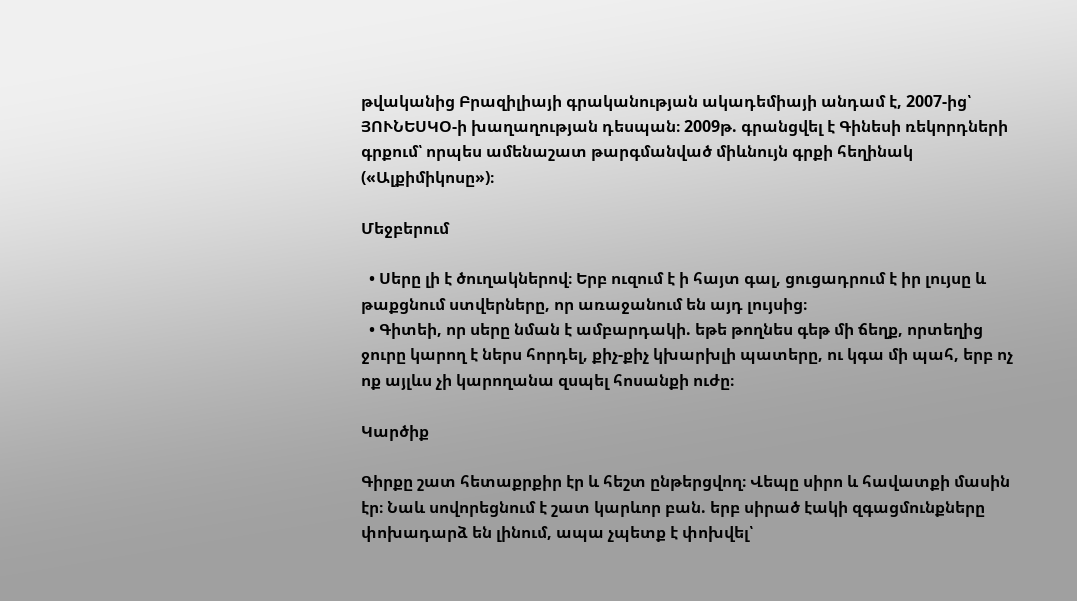թվականից Բրազիլիայի գրականության ակադեմիայի անդամ է, 2007-ից՝ ՅՈՒՆԵՍԿՕ-ի խաղաղության դեսպան։ 2009թ. գրանցվել է Գինեսի ռեկորդների գրքում՝ որպես ամենաշատ թարգմանված միևնույն գրքի հեղինակ («Ալքիմիկոսը»)։

Մեջբերում

  • Սերը լի է ծուղակներով։ Երբ ուզում է ի հայտ գալ, ցուցադրում է իր լույսը և թաքցնում ստվերները, որ առաջանում են այդ լույսից։
  • Գիտեի, որ սերը նման է ամբարդակի. եթե թողնես գեթ մի ճեղք, որտեղից ջուրը կարող է ներս հորդել, քիչ-քիչ կխարխլի պատերը, ու կգա մի պահ, երբ ոչ ոք այլևս չի կարողանա զսպել հոսանքի ուժը։

Կարծիք

Գիրքը շատ հետաքրքիր էր և հեշտ ընթերցվող։ Վեպը սիրո և հավատքի մասին էր։ Նաև սովորեցնում է շատ կարևոր բան. երբ սիրած էակի զգացմունքները փոխադարձ են լինում, ապա չպետք է փոխվել՝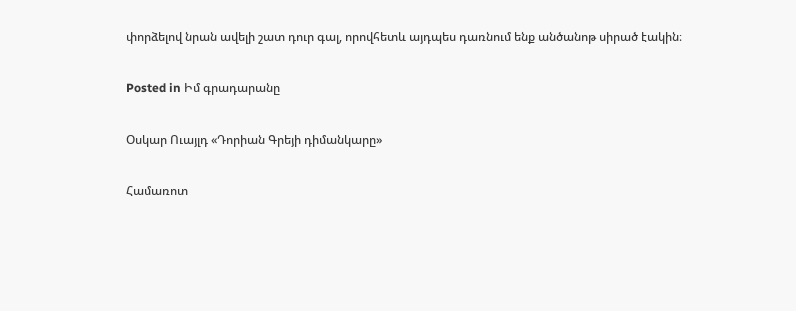փորձելով նրան ավելի շատ դուր գալ, որովհետև այդպես դառնում ենք անծանոթ սիրած էակին։

Posted in Իմ գրադարանը

Օսկար Ուայլդ «Դորիան Գրեյի դիմանկարը»

Համառոտ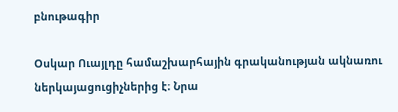բնութագիր

Օսկար Ուայլդը համաշխարհային գրականության ակնառու ներկայացուցիչներից է։ Նրա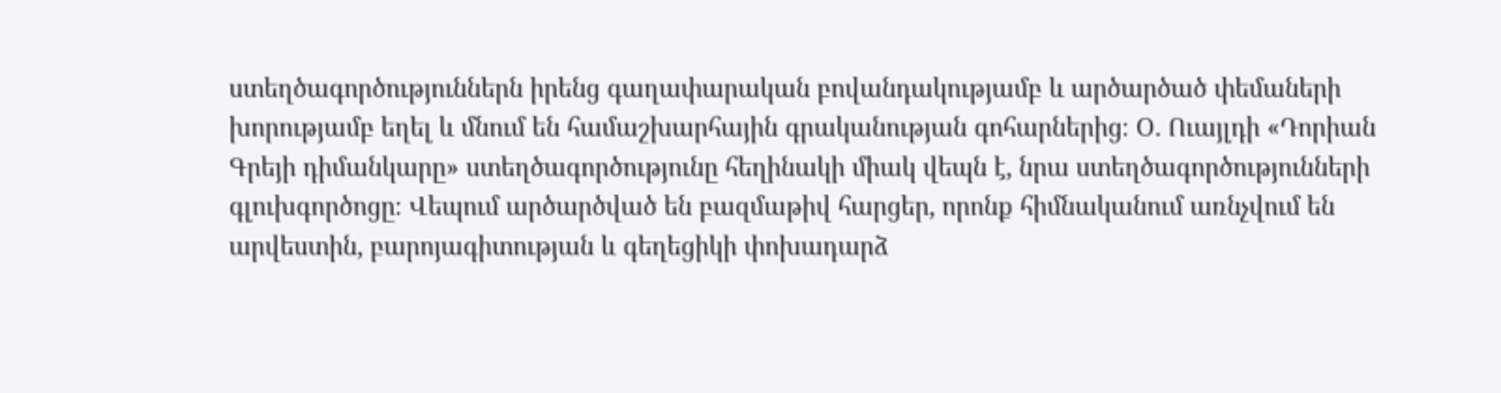ստեղծագործություններն իրենց գաղափարական բովանդակությամբ և արծարծած փեմաների խորությամբ եղել և մնում են համաշխարհային գրականության գոհարներից։ Օ. Ուայլդի «Դորիան Գրեյի դիմանկարը» ստեղծագործությունը հեղինակի միակ վեպն է, նրա ստեղծագործությունների գլուխգործոցը։ Վեպում արծարծված են բազմաթիվ հարցեր, որոնք հիմնականում առնչվում են արվեստին, բարոյագիտության և գեղեցիկի փոխադարձ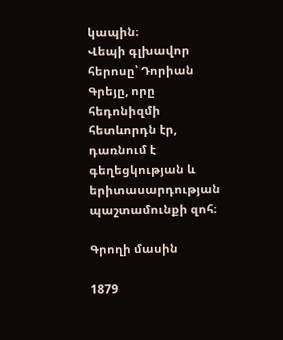կապին։
Վեպի գլխավոր հերոսը՝ Դորիան Գրեյը, որը հեդոնիզմի հետևորդն էր, դառնում է գեղեցկության և երիտասարդության պաշտամունքի զոհ։

Գրողի մասին

1879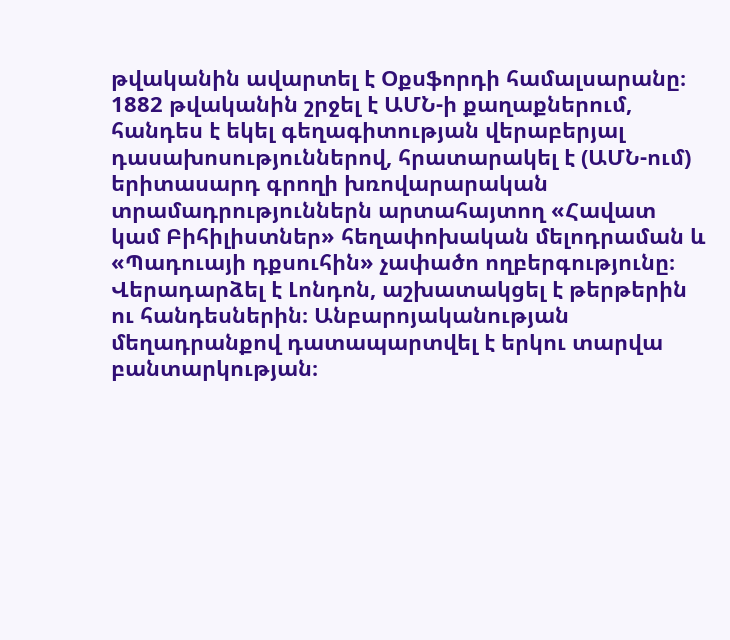թվականին ավարտել է Օքսֆորդի համալսարանը։ 1882 թվականին շրջել է ԱՄՆ-ի քաղաքներում, հանդես է եկել գեղագիտության վերաբերյալ դասախոսություններով, հրատարակել է (ԱՄՆ-ում) երիտասարդ գրողի խռովարարական տրամադրություններն արտահայտող «Հավատ կամ Բիհիլիստներ» հեղափոխական մելոդրաման և «Պադուայի դքսուհին» չափածո ողբերգությունը։ Վերադարձել է Լոնդոն, աշխատակցել է թերթերին ու հանդեսներին։ Անբարոյականության մեղադրանքով դատապարտվել է երկու տարվա բանտարկության։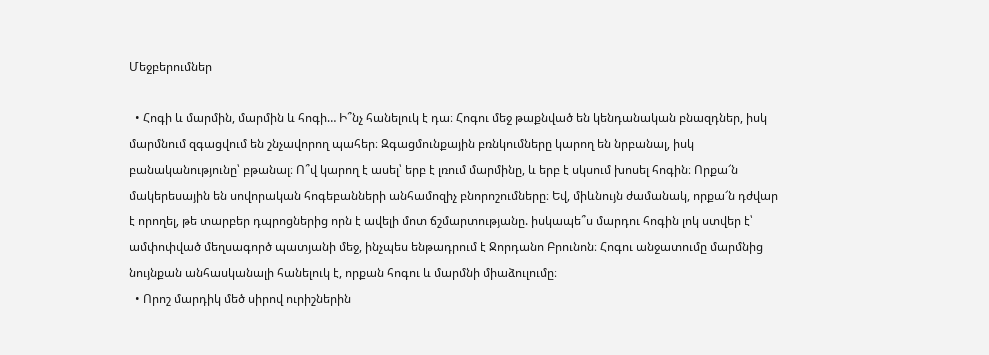Մեջբերումներ

  • Հոգի և մարմին, մարմին և հոգի… Ի՞նչ հանելուկ է դա։ Հոգու մեջ թաքնված են կենդանական բնազդներ, իսկ մարմնում զգացվում են շնչավորող պահեր։ Զգացմունքային բռնկումները կարող են նրբանալ, իսկ բանականությունը՝ բթանալ։ Ո՞վ կարող է ասել՝ երբ է լռում մարմինը, և երբ է սկսում խոսել հոգին։ Որքա՜ն մակերեսային են սովորական հոգեբանների անհամոզիչ բնորոշումները։ Եվ, միևնույն ժամանակ, որքա՜ն դժվար է որողել, թե տարբեր դպրոցներից որն է ավելի մոտ ճշմարտությանը. իսկապե՞ս մարդու հոգին լոկ ստվեր է՝ ամփոփված մեղսագործ պատյանի մեջ, ինչպես ենթադրում է Ջորդանո Բրունոն։ Հոգու անջատումը մարմնից նույնքան անհասկանալի հանելուկ է, որքան հոգու և մարմնի միաձուլումը։
  • Որոշ մարդիկ մեծ սիրով ուրիշներին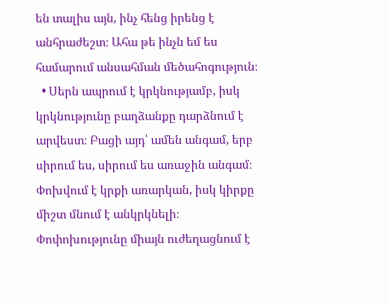են տալիս այն, ինչ հենց իրենց է անհրաժեշտ։ Ահա թե ինչն եմ ես համարում անսահման մեծահոգություն։
  • Սերն ապրում է կրկնությամբ, իսկ կրկնությունը բաղձանքը դարձնում է արվեստ։ Բացի այդ՝ ամեն անգամ, երբ սիրում ես, սիրում ես առաջին անգամ։ Փոխվում է կրքի առարկան, իսկ կիրքը միշտ մնում է անկրկնելի։ Փոփոխությունը միայն ուժեղացնում է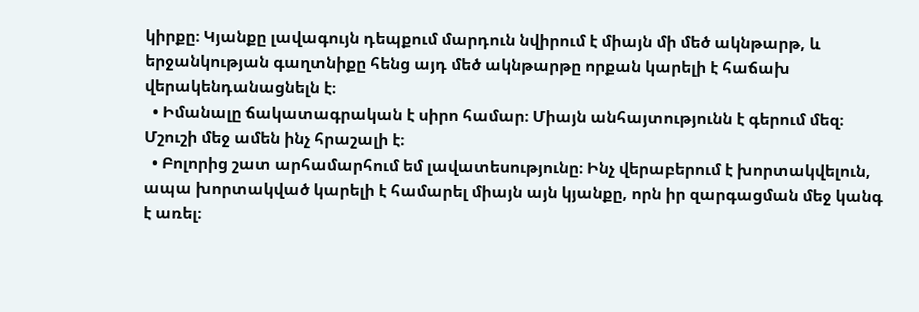կիրքը։ Կյանքը լավագույն դեպքում մարդուն նվիրում է միայն մի մեծ ակնթարթ, և երջանկության գաղտնիքը հենց այդ մեծ ակնթարթը որքան կարելի է հաճախ վերակենդանացնելն է։
  • Իմանալը ճակատագրական է սիրո համար։ Միայն անհայտությունն է գերում մեզ։ Մշուշի մեջ ամեն ինչ հրաշալի է։
  • Բոլորից շատ արհամարհում եմ լավատեսությունը։ Ինչ վերաբերում է խորտակվելուն, ապա խորտակված կարելի է համարել միայն այն կյանքը, որն իր զարգացման մեջ կանգ է առել։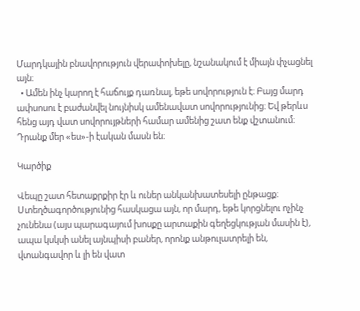Մարդկային բնավորություն վերափոխելը, նշանակում է միայն փչացնել այն։
  • Ամեն ինչ կարող է հաճույք դառնալ, եթե սովորություն է։ Բայց մարդ ափսոսու է բաժանվել նույնիսկ ամենավատ սովորությունից։ Եվ թերևս հենց այդ վատ սովորույթների համար ամենից շատ ենք վշտանում։ Դրանք մեր «ես»-ի էական մասն են։

Կարծիք

Վեպը շատ հետաքրքիր էր և ուներ անկանխատեսելի ընթացք։ Ստեղծագործությունից հասկացա այն, որ մարդ, եթե կորցնելու ոչինչ չունենա (այս պարագայում խոսքը արտաքին գեղեցկության մասին է), ապա կսկսի անել այնպիսի բաներ, որոնք անթուլատրելի են, վտանգավոր և լի են վատ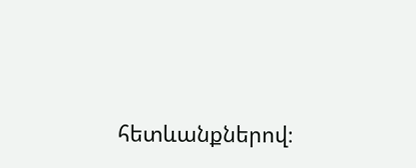հետևանքներով։